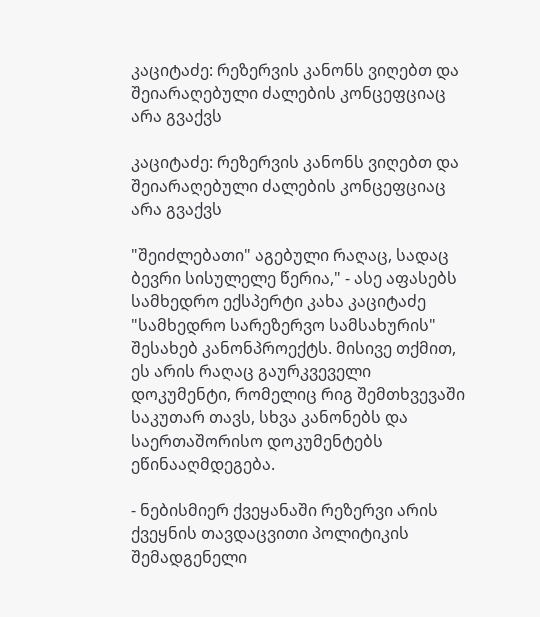კაციტაძე: რეზერვის კანონს ვიღებთ და შეიარაღებული ძალების კონცეფციაც არა გვაქვს

კაციტაძე: რეზერვის კანონს ვიღებთ და შეიარაღებული ძალების კონცეფციაც არა გვაქვს

"შეიძლებათი" აგებული რაღაც, სადაც ბევრი სისულელე წერია," - ასე აფასებს სამხედრო ექსპერტი კახა კაციტაძე "სამხედრო სარეზერვო სამსახურის" შესახებ კანონპროექტს. მისივე თქმით, ეს არის რაღაც გაურკვეველი დოკუმენტი, რომელიც რიგ შემთხვევაში საკუთარ თავს, სხვა კანონებს და საერთაშორისო დოკუმენტებს ეწინააღმდეგება.

- ნებისმიერ ქვეყანაში რეზერვი არის ქვეყნის თავდაცვითი პოლიტიკის შემადგენელი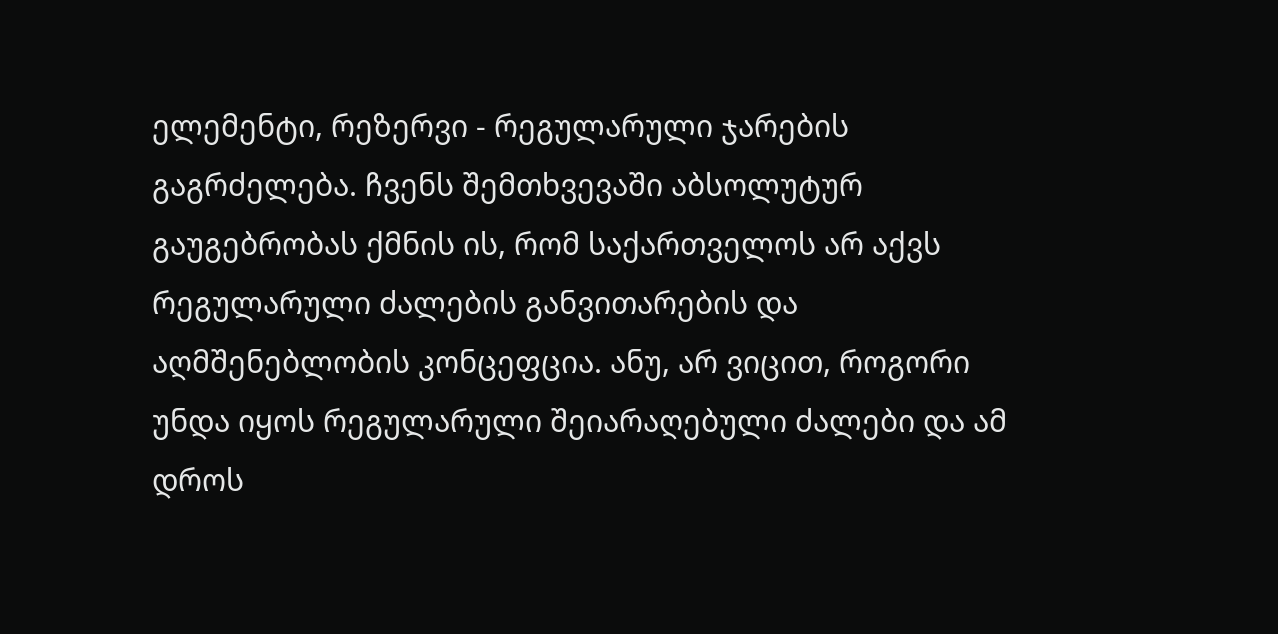ელემენტი, რეზერვი - რეგულარული ჯარების გაგრძელება. ჩვენს შემთხვევაში აბსოლუტურ გაუგებრობას ქმნის ის, რომ საქართველოს არ აქვს რეგულარული ძალების განვითარების და აღმშენებლობის კონცეფცია. ანუ, არ ვიცით, როგორი უნდა იყოს რეგულარული შეიარაღებული ძალები და ამ დროს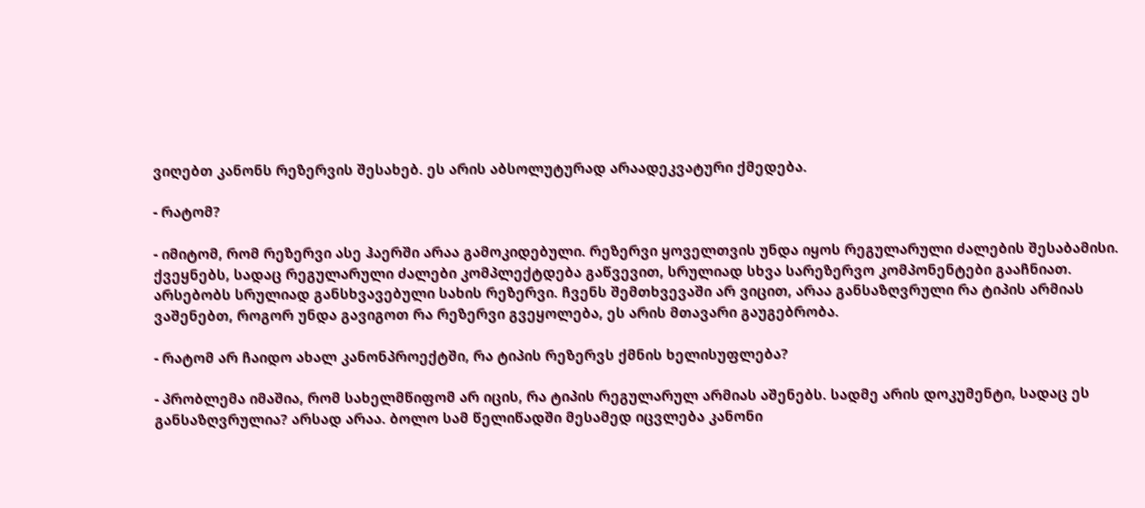ვიღებთ კანონს რეზერვის შესახებ. ეს არის აბსოლუტურად არაადეკვატური ქმედება.

- რატომ?

- იმიტომ, რომ რეზერვი ასე ჰაერში არაა გამოკიდებული. რეზერვი ყოველთვის უნდა იყოს რეგულარული ძალების შესაბამისი. ქვეყნებს, სადაც რეგულარული ძალები კომპლექტდება გაწვევით, სრულიად სხვა სარეზერვო კომპონენტები გააჩნიათ. არსებობს სრულიად განსხვავებული სახის რეზერვი. ჩვენს შემთხვევაში არ ვიცით, არაა განსაზღვრული რა ტიპის არმიას ვაშენებთ, როგორ უნდა გავიგოთ რა რეზერვი გვეყოლება, ეს არის მთავარი გაუგებრობა.

- რატომ არ ჩაიდო ახალ კანონპროექტში, რა ტიპის რეზერვს ქმნის ხელისუფლება?

- პრობლემა იმაშია, რომ სახელმწიფომ არ იცის, რა ტიპის რეგულარულ არმიას აშენებს. სადმე არის დოკუმენტი, სადაც ეს განსაზღვრულია? არსად არაა. ბოლო სამ წელიწადში მესამედ იცვლება კანონი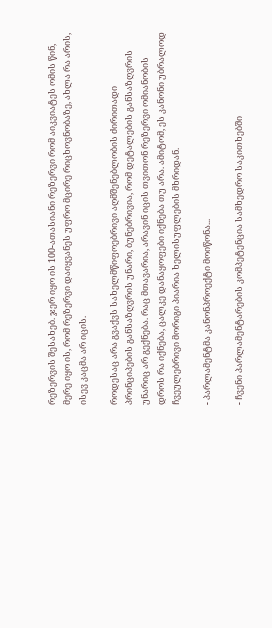რეზერვის შესახებ. ჯერ იყო ის 100-ათასიანი რეზერვი რომ აიკვიატეს ომის წინ, მერე იყო ის, რომ რეზერვი დაიყვანეს უფრო მცირე რიცხოვნობაზე, ახლა რა არის, ისევ კაცმა არ იცის.

როდესაც არა გვაქვს სახელმწიფოებრივი აღმშენებლობის ძირითადი პრინციპების განსაზღვრის უნარი, ბუნებრივია, რომ დეტალების განსაზღვრის უნარიც არ გექნება. რაც მთავარია, არავინ იცის თვითონ რეზერვი ომიანობის დროს რა იქნება, ცალკე დანაყოფები იქნება თუ არა. ამიტომ, ეს კანონი უბრალოდ ჩვეულებრივი მორიგი პიარია ხელისუფლების მხრიდან.

- პარლამენტმა კანონპროექტი მოიწონა...

- ჩვენი პარლამენტარების კომპეტენცია სამხედრო საკითხებში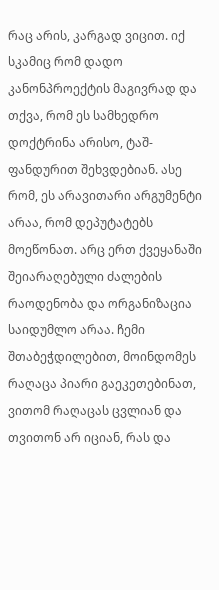რაც არის, კარგად ვიცით. იქ სკამიც რომ დადო კანონპროექტის მაგივრად და თქვა, რომ ეს სამხედრო დოქტრინა არისო, ტაშ-ფანდურით შეხვდებიან. ასე რომ, ეს არავითარი არგუმენტი არაა, რომ დეპუტატებს მოეწონათ. არც ერთ ქვეყანაში შეიარაღებული ძალების რაოდენობა და ორგანიზაცია საიდუმლო არაა. ჩემი შთაბეჭდილებით, მოინდომეს რაღაცა პიარი გაეკეთებინათ, ვითომ რაღაცას ცვლიან და თვითონ არ იციან, რას და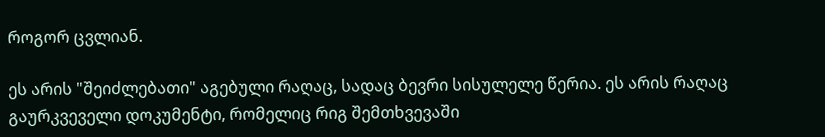როგორ ცვლიან.

ეს არის "შეიძლებათი" აგებული რაღაც, სადაც ბევრი სისულელე წერია. ეს არის რაღაც გაურკვეველი დოკუმენტი, რომელიც რიგ შემთხვევაში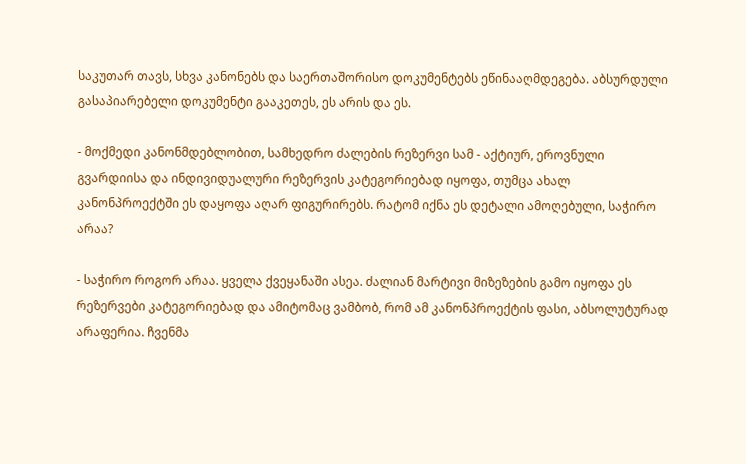საკუთარ თავს, სხვა კანონებს და საერთაშორისო დოკუმენტებს ეწინააღმდეგება. აბსურდული გასაპიარებელი დოკუმენტი გააკეთეს, ეს არის და ეს.

- მოქმედი კანონმდებლობით, სამხედრო ძალების რეზერვი სამ - აქტიურ, ეროვნული გვარდიისა და ინდივიდუალური რეზერვის კატეგორიებად იყოფა, თუმცა ახალ კანონპროექტში ეს დაყოფა აღარ ფიგურირებს. რატომ იქნა ეს დეტალი ამოღებული, საჭირო არაა?

- საჭირო როგორ არაა. ყველა ქვეყანაში ასეა. ძალიან მარტივი მიზეზების გამო იყოფა ეს რეზერვები კატეგორიებად და ამიტომაც ვამბობ, რომ ამ კანონპროექტის ფასი, აბსოლუტურად არაფერია. ჩვენმა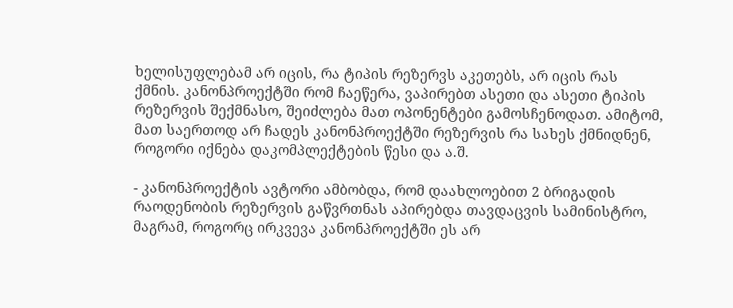ხელისუფლებამ არ იცის, რა ტიპის რეზერვს აკეთებს, არ იცის რას ქმნის. კანონპროექტში რომ ჩაეწერა, ვაპირებთ ასეთი და ასეთი ტიპის რეზერვის შექმნასო, შეიძლება მათ ოპონენტები გამოსჩენოდათ. ამიტომ, მათ საერთოდ არ ჩადეს კანონპროექტში რეზერვის რა სახეს ქმნიდნენ, როგორი იქნება დაკომპლექტების წესი და ა.შ.

- კანონპროექტის ავტორი ამბობდა, რომ დაახლოებით 2 ბრიგადის რაოდენობის რეზერვის გაწვრთნას აპირებდა თავდაცვის სამინისტრო, მაგრამ, როგორც ირკვევა კანონპროექტში ეს არ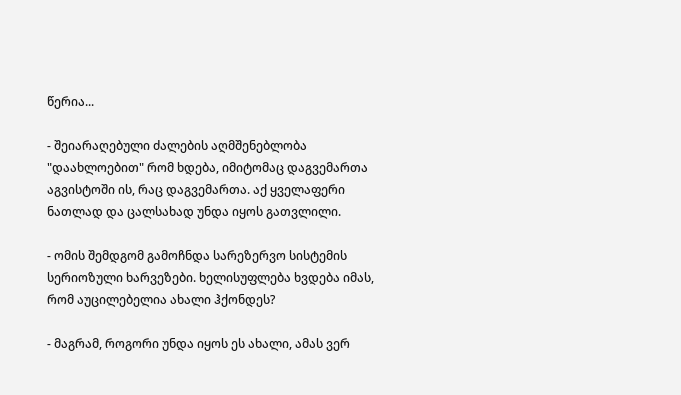წერია...

- შეიარაღებული ძალების აღმშენებლობა "დაახლოებით" რომ ხდება, იმიტომაც დაგვემართა აგვისტოში ის, რაც დაგვემართა. აქ ყველაფერი ნათლად და ცალსახად უნდა იყოს გათვლილი.

- ომის შემდგომ გამოჩნდა სარეზერვო სისტემის სერიოზული ხარვეზები. ხელისუფლება ხვდება იმას, რომ აუცილებელია ახალი ჰქონდეს?

- მაგრამ, როგორი უნდა იყოს ეს ახალი, ამას ვერ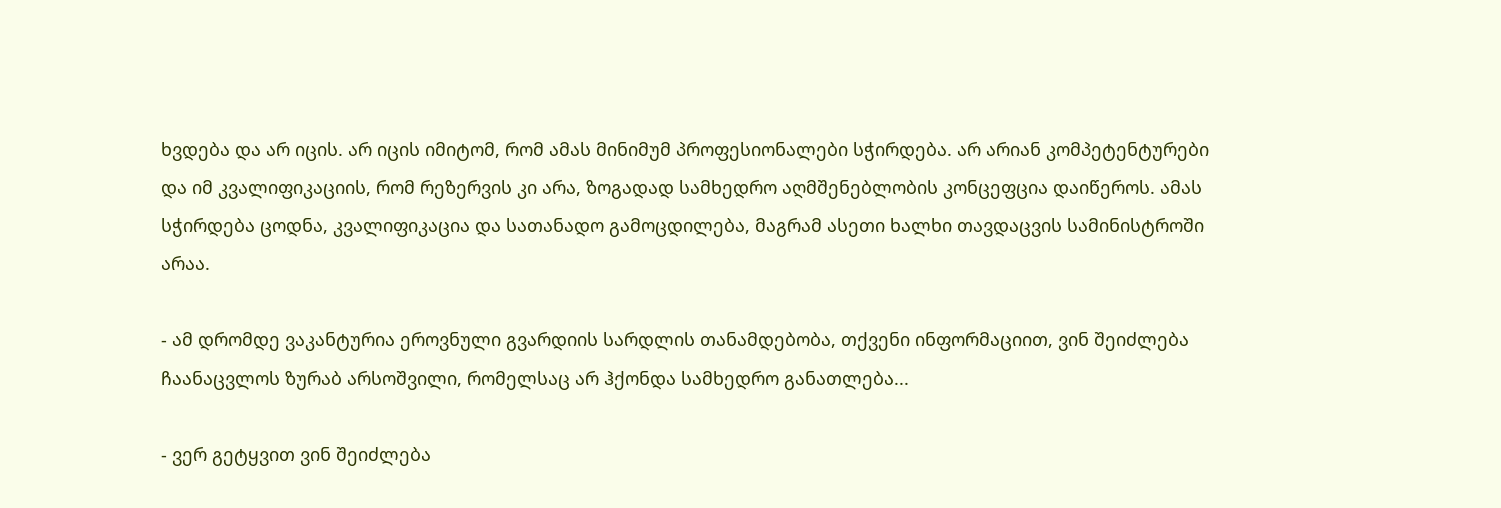ხვდება და არ იცის. არ იცის იმიტომ, რომ ამას მინიმუმ პროფესიონალები სჭირდება. არ არიან კომპეტენტურები და იმ კვალიფიკაციის, რომ რეზერვის კი არა, ზოგადად სამხედრო აღმშენებლობის კონცეფცია დაიწეროს. ამას სჭირდება ცოდნა, კვალიფიკაცია და სათანადო გამოცდილება, მაგრამ ასეთი ხალხი თავდაცვის სამინისტროში არაა.

- ამ დრომდე ვაკანტურია ეროვნული გვარდიის სარდლის თანამდებობა, თქვენი ინფორმაციით, ვინ შეიძლება ჩაანაცვლოს ზურაბ არსოშვილი, რომელსაც არ ჰქონდა სამხედრო განათლება...

- ვერ გეტყვით ვინ შეიძლება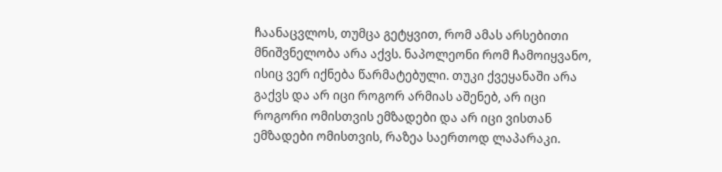ჩაანაცვლოს, თუმცა გეტყვით, რომ ამას არსებითი მნიშვნელობა არა აქვს. ნაპოლეონი რომ ჩამოიყვანო, ისიც ვერ იქნება წარმატებული. თუკი ქვეყანაში არა გაქვს და არ იცი როგორ არმიას აშენებ, არ იცი როგორი ომისთვის ემზადები და არ იცი ვისთან ემზადები ომისთვის, რაზეა საერთოდ ლაპარაკი.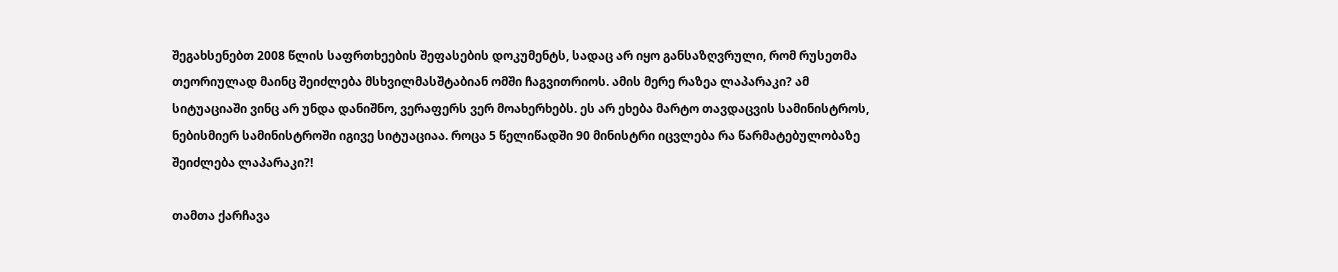შეგახსენებთ 2008 წლის საფრთხეების შეფასების დოკუმენტს, სადაც არ იყო განსაზღვრული, რომ რუსეთმა თეორიულად მაინც შეიძლება მსხვილმასშტაბიან ომში ჩაგვითრიოს. ამის მერე რაზეა ლაპარაკი? ამ სიტუაციაში ვინც არ უნდა დანიშნო, ვერაფერს ვერ მოახერხებს. ეს არ ეხება მარტო თავდაცვის სამინისტროს, ნებისმიერ სამინისტროში იგივე სიტუაციაა. როცა 5 წელიწადში 90 მინისტრი იცვლება რა წარმატებულობაზე შეიძლება ლაპარაკი?!

თამთა ქარჩავა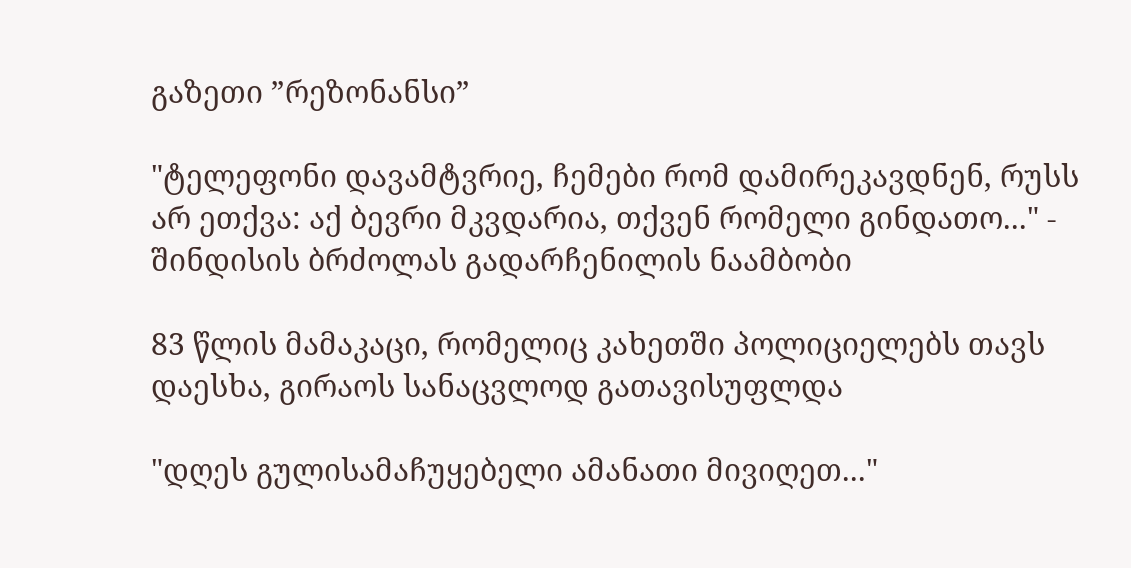გაზეთი ”რეზონანსი”

"ტელეფონი დავამტვრიე, ჩემები რომ დამირეკავდნენ, რუსს არ ეთქვა: აქ ბევრი მკვდარია, თქვენ რომელი გინდათო..." - შინდისის ბრძოლას გადარჩენილის ნაამბობი

83 წლის მამაკაცი, რომელიც კახეთში პოლიციელებს თავს დაესხა, გირაოს სანაცვლოდ გათავისუფლდა

"დღეს გულისამაჩუყებელი ამანათი მივიღეთ..."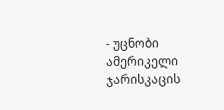- უცნობი ამერიკელი ჯარისკაცის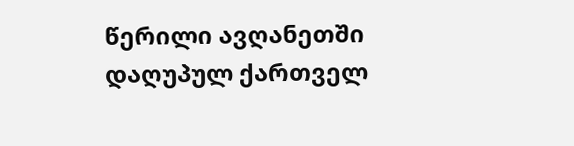წერილი ავღანეთში დაღუპულ ქართველ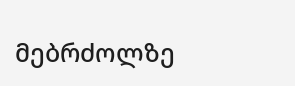მებრძოლზე